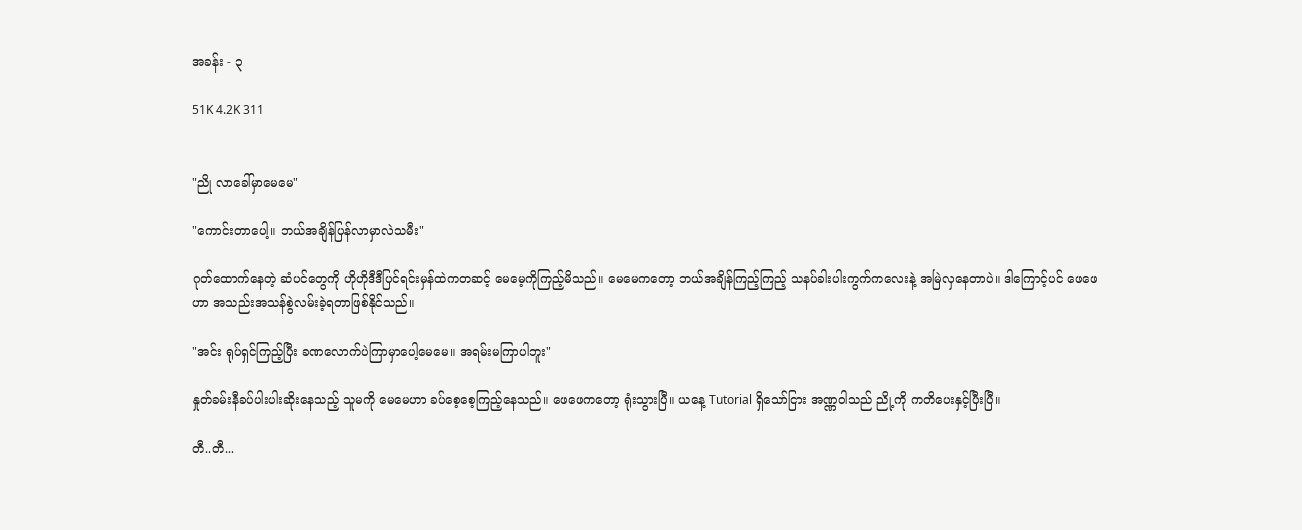အခန်း - ၃

51K 4.2K 311


"ညို လာခေါ်မှာမေမေ"

"ကောင်းတာပေါ့။ ဘယ်အချိန်ပြန်လာမှာလဲသမီး"

ဂုတ်ထောက်နေတဲ့ ဆံပင်တွေကို ဟိုဟိုဒီဒီပြင်ရင်းမှန်ထဲကတဆင့် မေမေ့ကိုကြည့်မိသည်။ မေမေကတော့ ဘယ်အချိန်ကြည့်ကြည့် သနပ်ခါးပါးကွက်ကလေးနဲ့ အမြဲလှနေတာပဲ။ ဒါကြောင့်ပင် ဖေဖေဟာ အသည်းအသန်စွဲလမ်းခဲ့ရတာဖြစ်နိုင်သည်။

"အင်း ရုပ်ရှင်ကြည့်ပြီး ခဏလောက်ပဲကြာမှာပေါ့မေမေ။ အရမ်းမကြာပါဘူး"

နှုတ်ခမ်းနီခပ်ပါးပါးဆိုးနေသည့် သူမကို မေမေဟာ ခပ်စေ့စေ့ကြည့်နေသည်။ ဖေဖေကတော့ ရုံးသွားပြီ။ ယနေ့ Tutorial ရှိသော်ငြား အဏ္ဏဝါသည် ညို့ကို ကတိပေးနှင့်ပြီးပြီ။

တီ..တီ...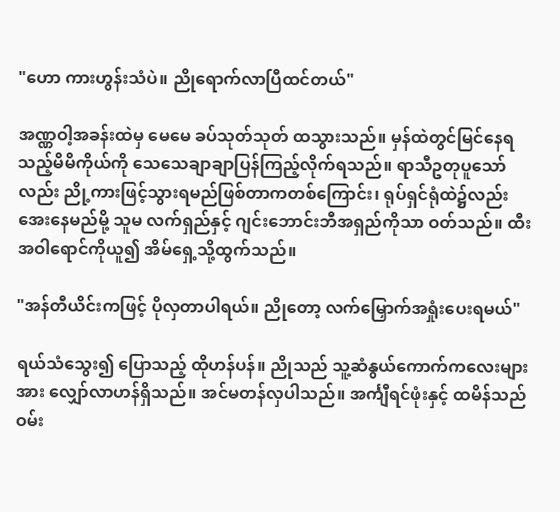"ဟော ကားဟွန်းသံပဲ။ ညိုရောက်လာပြီထင်တယ်"

အဏ္ဏဝါ့အခန်းထဲမှ မေမေ ခပ်သုတ်သုတ် ထသွားသည်။ မှန်ထဲတွင်မြင်နေရသည့်မိမိကိုယ်ကို သေသေချာချာပြန်ကြည့်လိုက်ရသည်။ ရာသီဥတုပူသော်လည်း ညို့ကားဖြင့်သွားရမည်ဖြစ်တာကတစ်ကြောင်း၊ ရုပ်ရှင်ရုံထဲ၌လည်း အေးနေမည်မို့ သူမ လက်ရှည်နှင့် ဂျင်းဘောင်းဘီအရှည်ကိုသာ ဝတ်သည်။ ထီးအဝါရောင်ကိုယူ၍ အိမ်ရှေ့သို့ထွက်သည်။

"အန်တီယိင်းကဖြင့် ပိုလှတာပါရယ်။ ညိုတော့ လက်မြှောက်အရှုံးပေးရမယ်"

ရယ်သံသွေး၍ ပြောသည့် ထိုဟန်ပန်။ ညိုသည် သူ့ဆံနွယ်ကောက်ကလေးများအား လျှော်လာဟန်ရှိသည်။ အင်မတန်လှပါသည်။ အင်္ကျီရင်ဖုံးနှင့် ထမိန်သည် ဝမ်း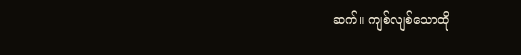ဆက်။ ကျစ်လျစ်သောထို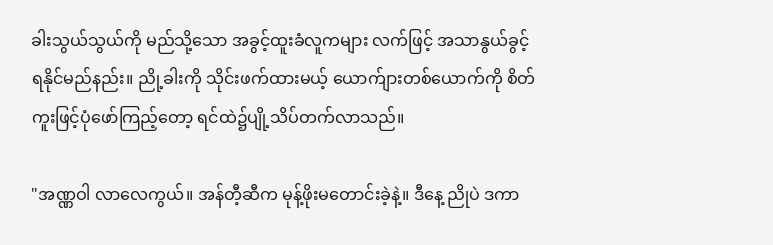ခါးသွယ်သွယ်ကို မည်သို့သော အခွင့်ထူးခံလူကများ လက်ဖြင့် အသာနွယ်ခွင့်ရနိုင်မည်နည်း။ ညို့ခါးကို သိုင်းဖက်ထားမယ့် ယောက်ျားတစ်ယောက်ကို စိတ်ကူးဖြင့်ပုံဖော်ကြည့်တော့ ရင်ထဲ၌ပျို့သိပ်တက်လာသည်။

"အဏ္ဏဝါ လာလေကွယ်။ အန်တီ့ဆီက မုန့်ဖိုးမတောင်းခဲ့နဲ့။ ဒီနေ့ ညိုပဲ ဒကာ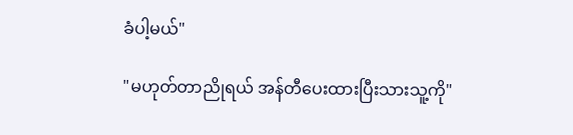ခံပါ့မယ်"

"မဟုတ်တာညိုရယ် အန်တီပေးထားပြီးသားသူ့ကို"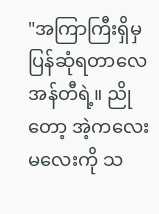"အကြာကြီးရှိမှ ပြန်ဆုံရတာလေအန်တီရဲ့။ ညိုတော့ အဲ့ကလေးမလေးကို သ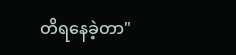တိရနေခဲ့တာ"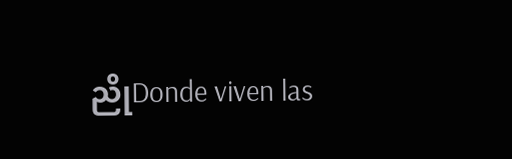ညိုDonde viven las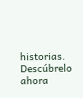historias. Descúbrelo ahora